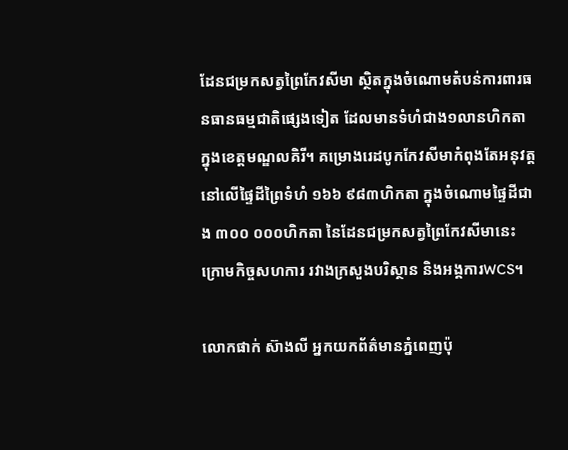ដែនជម្រកសត្វព្រៃកែវសីមា ស្ថិតក្នុងចំណោមតំបន់ការពារធនធានធម្មជាតិផ្សេងទៀត ដែលមានទំហំជាង១លានហិកតា ក្នុងខេត្តមណ្ឌលគិរី។ គម្រោងរេដបូកកែវសីមាកំពុងតែអនុវត្តនៅលើផ្ទៃដីព្រៃទំហំ ១៦៦ ៩៨៣ហិកតា ក្នុងចំណោមផ្ទៃដីជាង ៣០០ ០០០ហិកតា នៃដែនជម្រកសត្វព្រៃកែវសីមានេះ ក្រោមកិច្ចសហការ រវាងក្រសួងបរិស្ថាន និងអង្គការWCS។

លោកផាក់ ស៊ាងលី អ្នកយកព័ត៌មានភ្នំពេញប៉ុ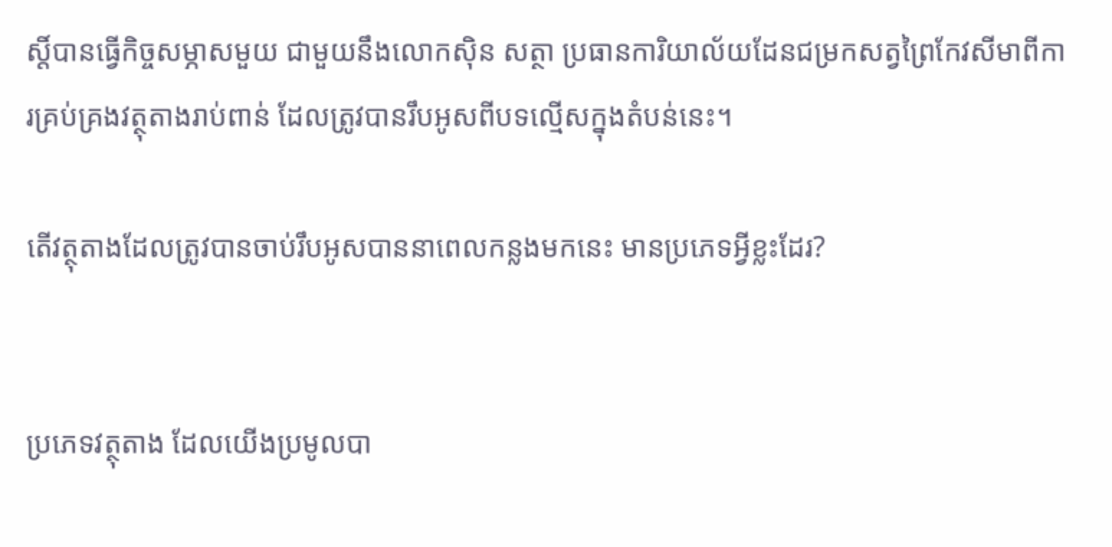ស្តិ៍បានធ្វើកិច្ចសម្ភាសមួយ ជាមួយនឹងលោកស៊ិន សត្ថា ប្រធានការិយាល័យដែនជម្រកសត្វព្រៃកែវសីមាពីការគ្រប់គ្រងវត្ថុតាងរាប់ពាន់ ដែលត្រូវបានរឹបអូសពីបទល្មើសក្នុងតំបន់នេះ។

តើវត្ថុតាងដែលត្រូវបានចាប់រឹបអូសបាននាពេលកន្លងមកនេះ មានប្រភេទអ្វីខ្លះដែរ?


ប្រភេទវត្ថុតាង ដែលយើងប្រមូលបា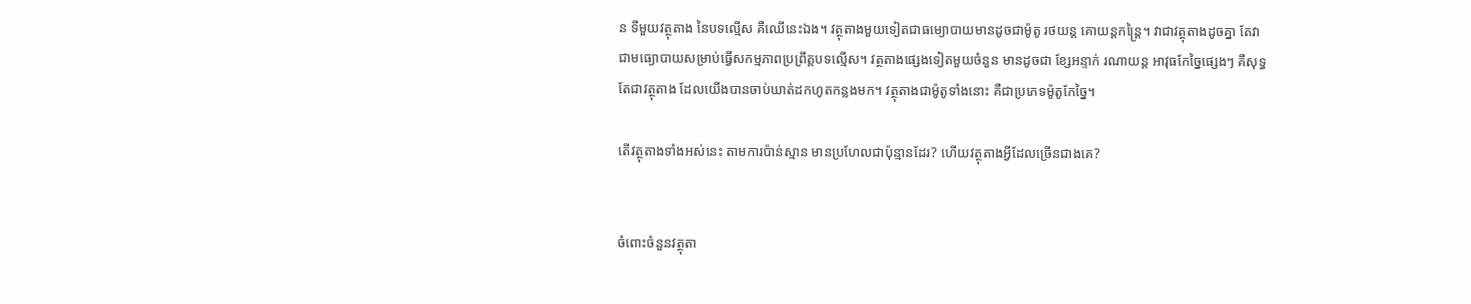ន ទីមួយវត្ថុតាង នៃបទល្មើស គឺឈើនេះឯង។ វត្ថុតាងមួយទៀតជាធម្យោបាយមានដូចជាម៉ូតូ រថយន្ត គោយន្តកន្រ្តៃ។ វាជាវត្ថុតាងដូចគ្នា តែវាជាមធ្យោបាយសម្រាប់ធ្វើសកម្មភាពប្រព្រឹត្តបទល្មើស។ វត្ថតាងផ្សេងទៀតមួយចំនួន មានដូចជា ខ្សែអន្ទាក់ រណាយន្ត អាវុធកែច្នៃផ្សេងៗ គឺសុទ្ធតែជាវត្ថុតាង ដែលយើងបានចាប់ឃាត់ដកហូតកន្លងមក។ វត្ថុតាងជាម៉ូតូទាំងនោះ គឺជាប្រភេទម៉ូតូកែច្នៃ។

តើវត្ថុតាងទាំងអស់នេះ តាមការប៉ាន់ស្មាន មានប្រហែលជាប៉ុន្មានដែរ? ហើយវត្ថុតាងអ្វីដែលច្រើនជាងគេ?


ចំពោះចំនួនវត្ថុតា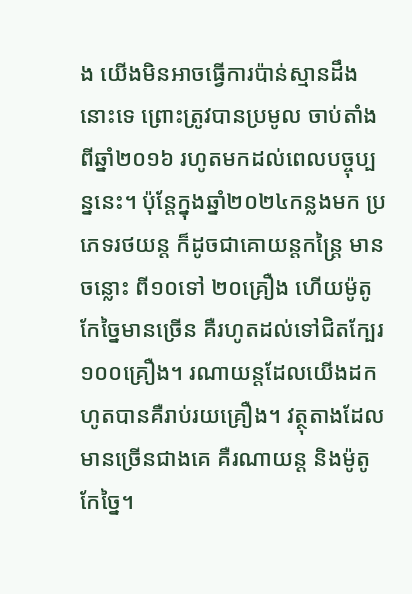ង យើងមិនអាចធ្វើការប៉ាន់ស្មានដឹងនោះទេ ព្រោះត្រូវបានប្រមូល ចាប់តាំងពីឆ្នាំ២០១៦ រហូតមកដល់ពេលបច្ចុប្បន្ននេះ។ ប៉ុន្តែក្នុងឆ្នាំ២០២៤កន្លងមក ប្រភេទរថយន្ត ក៏ដូចជាគោយន្តកន្រ្តៃ មានចន្លោះ ពី១០ទៅ ២០គ្រឿង ហើយម៉ូតូកែច្នៃមានច្រើន គឺរហូតដល់ទៅជិតក្បែរ១០០គ្រឿង។ រណាយន្តដែលយើងដកហូតបានគឺរាប់រយគ្រឿង។ វត្ថុតាងដែលមានច្រើនជាងគេ គឺរណាយន្ត និងម៉ូតូកែច្នៃ។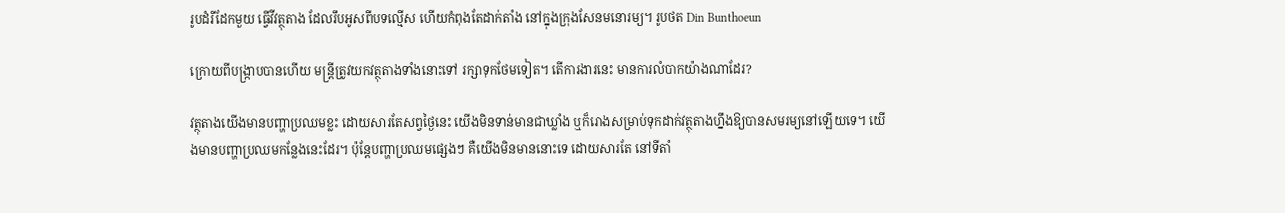រូបដំរីដែកមួយ ធ្វើវីវត្ថុតាង ដែលរឹបអូសពីបទល្មើស ហើយកំពុងតែដាក់តាំង នៅក្នុងក្រុងសែនមនោរម្យ។ រូបថត Din Bunthoeun

ក្រោយពីបង្រ្កាបបានហើយ មន្រ្តីត្រូវយកវត្ថុតាងទាំងនោះទៅ រក្សាទុកថែមទៀត។ តើការងារនេះ មានការលំបាកយ៉ាងណាដែរ?

វត្ថុតាងយើងមានបញ្ហាប្រឈមខ្លះ ដោយសារតែសព្វថ្ងៃនេះ យើងមិនទាន់មានជាឃ្លាំង ឬក៏រោងសម្រាប់ទុកដាក់វត្ថុតាងហ្នឹងឱ្យបានសមរម្យនៅឡើយទេ។ យើងមានបញ្ហាប្រឈមកន្លែងនេះដែរ។ ប៉ុន្តែបញ្ហាប្រឈមផ្សេងៗ គឺយើងមិនមាននោះទេ ដោយសារតែ នៅទីតាំ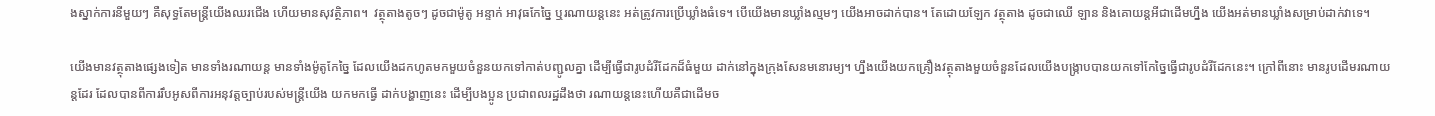ងស្នាក់ការនីមួយៗ គឺសុទ្ធតែមន្រ្តីយើងឈរជើង ហើយមានសុវត្ថិភាព។  វត្ថុតាងតូចៗ ដូចជាម៉ូតូ អន្ទាក់ អាវុធកែច្នៃ ឬរណាយន្តនេះ អត់ត្រូវការប្រើឃ្លាំងធំទេ។ បើយើងមានឃ្លាំងល្មមៗ យើងអាចដាក់បាន។ តែដោយឡែក វត្ថុតាង ដូចជាឈើ ឡាន និងគោយន្តអីជាដើមហ្នឹង យើងអត់មានឃ្លាំងសម្រាប់ដាក់វាទេ។

យើងមានវត្ថុតាងផ្សេងទៀត មានទាំងរណាយន្ត មានទាំងម៉ូតូកែច្នៃ ដែលយើងដកហូតមកមួយចំនួនយកទៅកាត់បញ្ជូលគ្នា ដើម្បីធ្វើជារូបដំរីដែកដ៏ធំមួយ ដាក់នៅក្នុងក្រុងសែនមនោរម្យ។ ហ្នឹងយើងយកគ្រឿងវត្ថុតាងមួយចំនួនដែលយើងបង្រ្កាបបានយកទៅកែច្នៃធ្វើជារូបដំរីដែកនេះ។ ក្រៅពីនោះ មានរូបដើមរណាយន្តដែរ ដែលបានពីការរឹបអូសពីការអនុវត្តច្បាប់របស់មន្រ្តីយើង យកមកធ្វើ ដាក់បង្ហាញនេះ ដើម្បីបងប្អូន ប្រជាពលរដ្ឋដឹងថា រណាយន្តនេះហើយគឺជាដើមច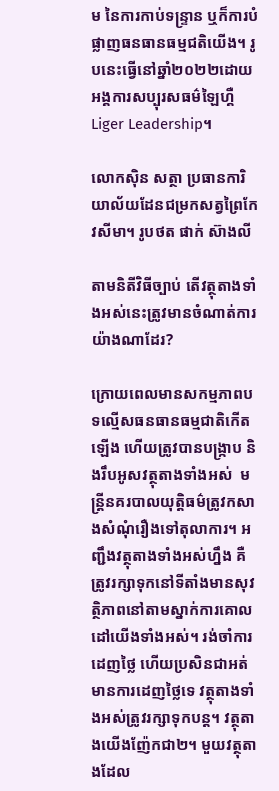ម នៃការកាប់ទន្រ្ទាន ឬក៏ការបំផ្លាញធនធានធម្មជតិយើង។ រូបនេះធ្វើនៅឆ្នាំ២០២២ដោយអង្គការសប្បុរសធម៌ឡៃហ្គឺLiger Leadership។

លោកស៊ិន សត្ថា ប្រធានការិយាល័យដែនជម្រកសត្វព្រៃកែវសីមា។ រូបថត ផាក់ ស៊ាងលី

តាមនិតីវិធីច្បាប់ តើវត្ថុតាងទាំងអស់នេះត្រូវមានចំណាត់ការយ៉ាងណាដែរ?

ក្រោយពេលមានសកម្មភាពបទល្មើសធនធានធម្មជាតិកើតឡើង ហើយត្រូវបានបង្រ្កាប និងរឹបអូសវត្ថុតាងទាំងអស់  មន្រ្តីនគរបាលយុត្តិធម៌ត្រូវកសាងសំណុំរឿងទៅតុលាការ។ អញ្ជឹងវត្ថុតាងទាំងអស់ហ្នឹង គឺត្រូវរក្សាទុកនៅទីតាំងមានសុវត្ថិភាពនៅតាមស្នាក់ការគោលដៅយើងទាំងអស់។ រង់ចាំការដេញថ្លៃ ហើយប្រសិនជាអត់មានការដេញថ្លៃទេ វត្ថុតាងទាំងអស់ត្រូវរក្សាទុកបន្ត។ វត្ថុតាងយើងញ៉ែកជា២។ មួយវត្ថុតាងដែល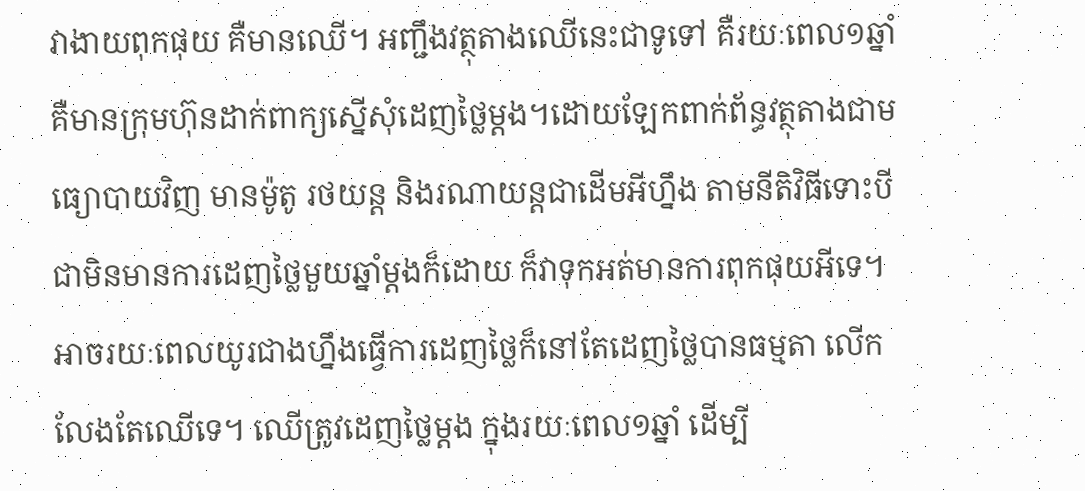វាងាយពុកផុយ គឺមានឈើ។ អញ្ជឹងវត្ថុតាងឈើនេះជាទូទៅ គឺរយៈពេល១ឆ្នាំ គឺមានក្រុមហ៊ុនដាក់ពាក្យស្នើសុំដេញថ្លៃម្តង។ដោយឡែកពាក់ព័ន្ធវត្ថុតាងជាមធ្យោបាយវិញ មានម៉ូតូ រថយន្ត និងរណាយន្តជាដើមអីហ្នឹង តាមនីតិវិធីទោះបីជាមិនមានការដេញថ្លៃមួយឆ្នាំម្តងក៏ដោយ ក៏វាទុកអត់មានការពុកផុយអីទេ។ អាចរយៈពេលយូរជាងហ្នឹងធ្វើការដេញថ្លៃក៏នៅតែដេញថ្លៃបានធម្មតា លើកលែងតែឈើទេ។ ឈើត្រូវដេញថ្លៃម្តង ក្នុងរយៈពេល១ឆ្នាំ ដើម្បី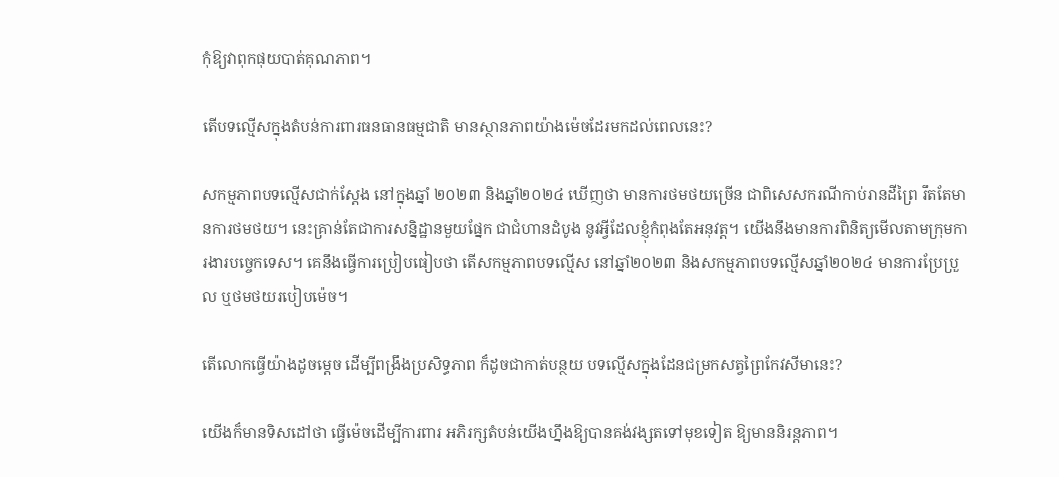កុំឱ្យវាពុកផុយបាត់គុណភាព។

តើបទល្មើសក្នុងតំបន់ការពារធនធានធម្មជាតិ មានស្ថានភាពយ៉ាងម៉េចដែរមកដល់ពេលនេះ?

សកម្មភាពបទល្មើសជាក់ស្តែង នៅក្នុងឆ្នាំ ២០២៣ និងឆ្នាំ២០២៤ ឃើញថា មានការថមថយច្រើន ជាពិសេសករណីកាប់រានដីព្រៃ រឹតតែមានការថមថយ។ នេះគ្រាន់តែជាការសន្និដ្ឋានមួយផ្នែក ជាជំហានដំបូង នូវអ្វីដែលខ្ញុំកំពុងតែអនុវត្ត។ យើងនឹងមានការពិនិត្យមើលតាមក្រុមការងារបច្ចេកទេស។ គេនឹងធ្វើការប្រៀបធៀបថា តើសកម្មភាពបទល្មើស នៅឆ្នាំ២០២៣ និងសកម្មភាពបទល្មើសឆ្នាំ២០២៤ មានការប្រែប្រួល ឬថមថយរបៀបម៉េច។

តើលោកធ្វើយ៉ាងដូចម្តេច ដើម្បីពង្រឹងប្រសិទ្ធភាព ក៏ដូចជាកាត់បន្ថយ បទល្មើសក្នុងដែនជម្រកសត្វព្រៃកែវសីមានេះ?

យើងក៏មានទិសដៅថា ធ្វើម៉េចដើម្បីការពារ អភិរក្សតំបន់យើងហ្នឹងឱ្យបានគង់វង្សតទៅមុខទៀត ឱ្យមាននិរន្តភាព។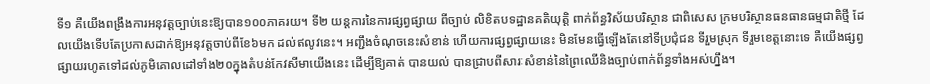ទី១ គឺយើងពង្រឹងការអនុវត្តច្បាប់នេះឱ្យបាន១០០ភាគរយ។ ទី២ យន្តការនៃការផ្សព្វផ្សាយ ពីច្បាប់ លិខិតបទដ្ឋានគតិយុត្តិ ពាក់ព័ន្ធវិស័យបរិស្ថាន ជាពិសេស ក្រមបរិស្ថានធនធានធម្មជាតិថ្មី ដែលយើងទើបតែប្រកាសដាក់ឱ្យអនុវត្តចាប់ពីខែ៦មក ដល់ឥលូវនេះ។ អញ្ជឹងចំណុចនេះសំខាន់ ហើយការផ្សព្វផ្សាយនេះ មិនមែនធ្វើឡើងតែនៅទីប្រជុំជន ទីរួមស្រុក ទីរួមខេត្តនោះទេ គឺយើងផ្សព្វផ្សាយរហូតទៅដល់ភូមិគោលដៅទាំង២០ក្នុងតំបន់កែវសីមាយើងនេះ ដើម្បីឱ្យគាត់ បានយល់ បានជ្រាបពីសារៈសំខាន់នៃព្រៃឈើនិងច្បាប់ពាក់ព័ន្ធទាំងអស់ហ្នឹង។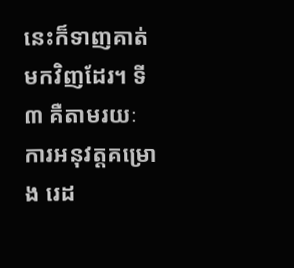នេះក៏ទាញគាត់មកវិញដែរ។ ទី៣ គឺតាមរយៈការអនុវត្តគម្រោង រេដ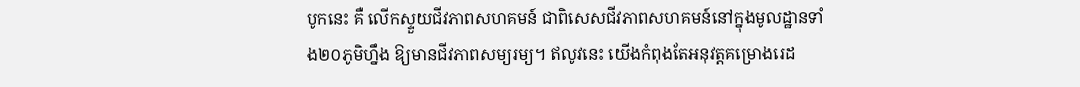បូកនេះ គឺ លើកស្ទួយជីវភាពសហគមន៍ ជាពិសេសជីវភាពសហគមន៍នៅក្នុងមូលដ្ឋានទាំង២០ភូមិហ្នឹង ឱ្យមានជីវភាពសម្យរម្យ។ ឥលូវនេះ យើងកំពុងតែអនុវត្តគម្រោងរេដ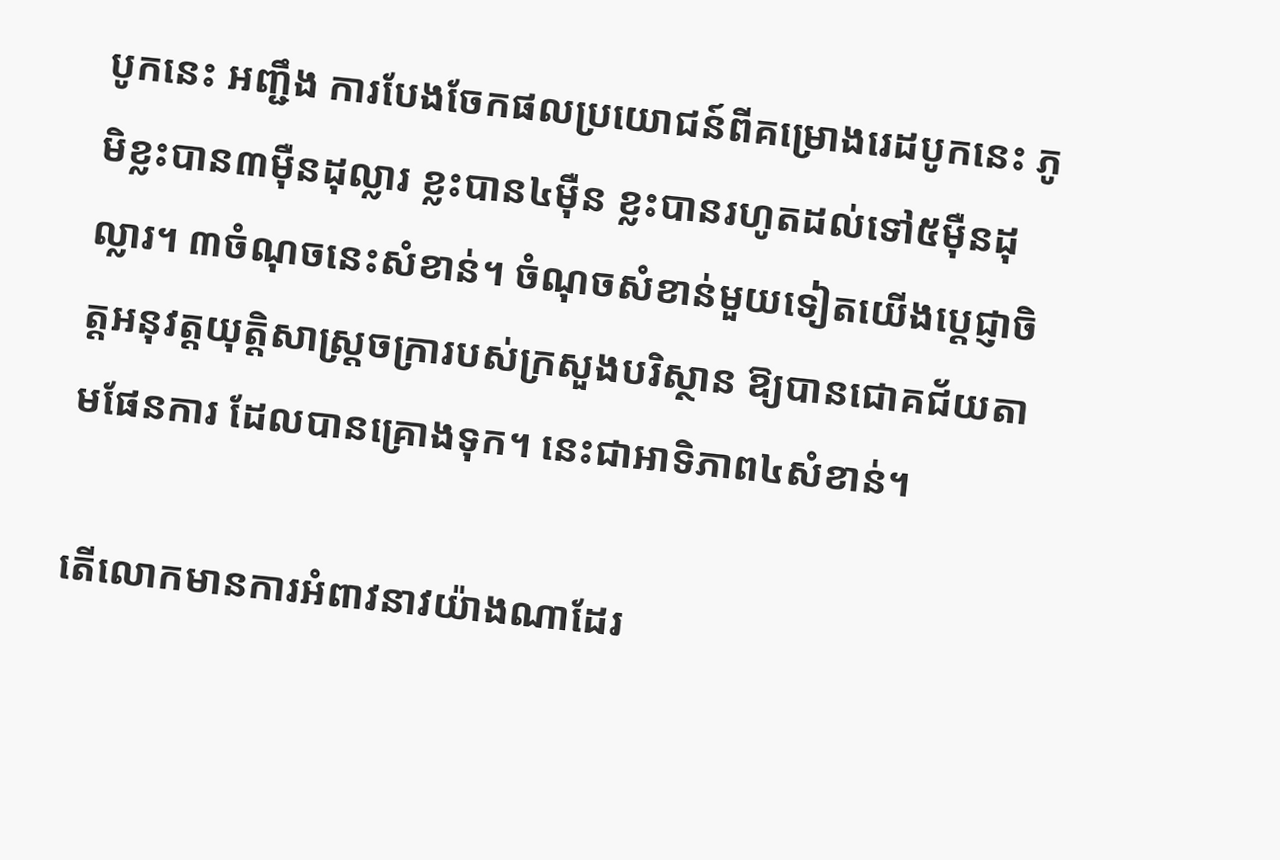បូកនេះ អញ្ជឹង ការបែងចែកផលប្រយោជន៍ពីគម្រោងរេដបូកនេះ ភូមិខ្លះបាន៣ម៉ឺនដុល្លារ ខ្លះបាន៤ម៉ឺន ខ្លះបានរហូតដល់ទៅ៥ម៉ឺនដុល្លារ។ ៣ចំណុចនេះសំខាន់។ ចំណុចសំខាន់មួយទៀតយើងប្តេជ្ញាចិត្តអនុវត្តយុត្តិសាស្រ្តចក្រារបស់ក្រសួងបរិស្ថាន ឱ្យបានជោគជ័យតាមផែនការ ដែលបានគ្រោងទុក។ នេះជាអាទិភាព៤សំខាន់។

តើលោកមានការអំពាវនាវយ៉ាងណាដែរ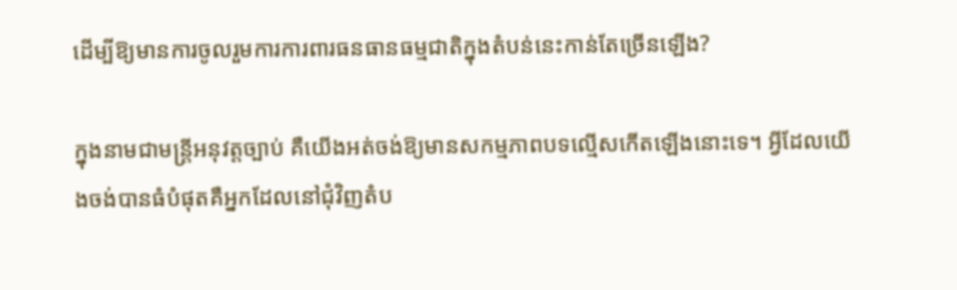ដើម្បីឱ្យមានការចូលរួមការការពារធនធានធម្មជាតិក្នុងតំបន់នេះកាន់តែច្រើនឡើង?

ក្នុងនាមជាមន្រ្តីអនុវត្តច្បាប់ គឺយើងអត់ចង់ឱ្យមានសកម្មភាពបទល្មើសកើតឡើងនោះទេ។ អ្វីដែលយើងចង់បានធំបំផុតគឺអ្នកដែលនៅជុំវិញតំប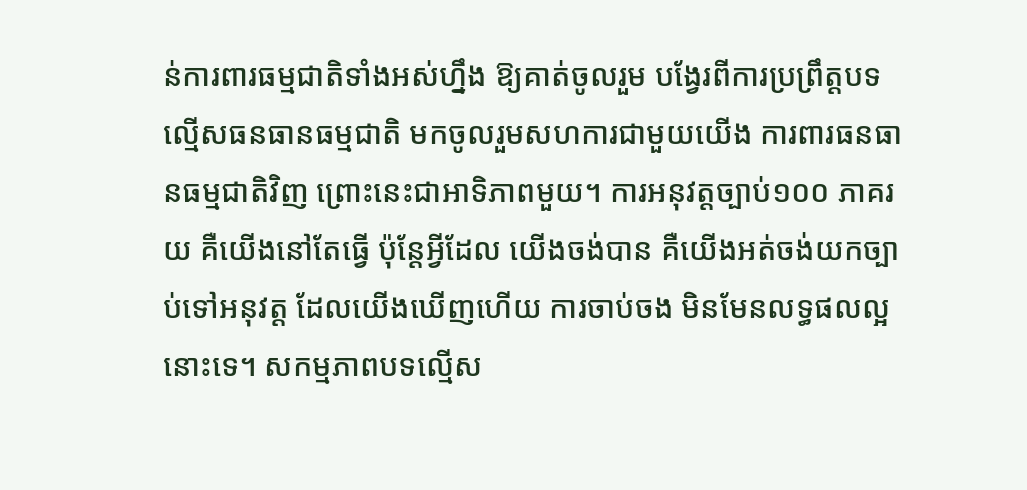ន់ការពារធម្មជាតិទាំងអស់ហ្នឹង ឱ្យគាត់ចូលរួម បង្វែរពីការប្រព្រឹត្តបទល្មើសធនធានធម្មជាតិ មកចូលរួមសហការជាមួយយើង ការពារធនធានធម្មជាតិវិញ ព្រោះនេះជាអាទិភាពមួយ។ ការអនុវត្តច្បាប់១០០ ភាគរយ គឺយើងនៅតែធ្វើ ប៉ុន្តែអ្វីដែល យើងចង់បាន គឺយើងអត់ចង់យកច្បាប់ទៅអនុវត្ត ដែលយើងឃើញហើយ ការចាប់ចង មិនមែនលទ្ធផលល្អនោះទេ។ សកម្មភាពបទល្មើស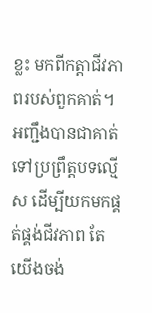ខ្លះ មកពីកត្តាជីវភាពរបស់ពួកគាត់។ អញ្ជឹងបានជាគាត់ទៅប្រព្រឹត្តបទល្មើស ដើម្បីយកមកផ្គត់ផ្គង់ជីវភាព តែយើងចង់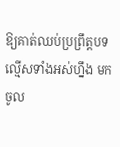ឱ្យគាត់ឈប់ប្រព្រឹត្តបទល្មើសទាំងអស់ហ្នឹង មកចូល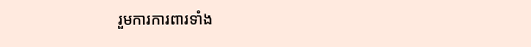រួមការការពារទាំង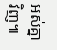អស់គ្នាវិញ៕